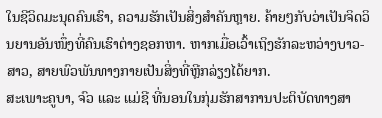ໃນຊີວິດມະນຸດຄົນເຮົາ, ຄວາມຮັກເປັນສິ່ງສຳຄັນຫຼາຍ. ຄ້າຍໆກັບວ່າເປັນຈິດວິນຍານອັນໜຶ່ງທີ່ຄົນເຮົາຕ່າງຊອກຫາ. ຫາກເມື່ອເວົ້າເຖິງຮັກລະຫວ່າງບາວ-ສາວ, ສາຍພົວພັນທາງກາຍເປັນສິ່ງທີ່ຫຼີກລ່ຽງໄດ້ຍາກ.
ສະເພາະຄູບາ, ຈົວ ແລະ ແມ່ຊີ ທີ່ນອນໃນກຸ່ມຮັກສາການປະຕິບັດທາງສາ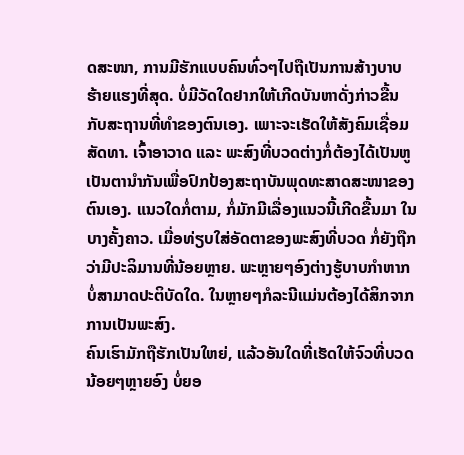ດສະໜາ, ການມີຮັກແບບຄົນທົ່ວໆໄປຖືເປັນການສ້າງບາບຮ້າຍແຮງທີ່ສຸດ. ບໍ່ມີວັດໃດຢາກໃຫ້ເກີດບັນຫາດັ່ງກ່າວຂື້ນກັບສະຖານທີ່ທຳຂອງຕົນເອງ. ເພາະຈະເຮັດໃຫ້ສັງຄົມເຊື່ອມສັດທາ. ເຈົ້າອາວາດ ແລະ ພະສົງທີ່ບວດຕ່າງກໍ່ຕ້ອງໄດ້ເປັນຫູເປັນຕານຳກັນເພື່ອປົກປ້ອງສະຖາບັນພຸດທະສາດສະໜາຂອງຕົນເອງ. ແນວໃດກໍ່ຕາມ, ກໍ່ມັກມີເລື່ອງແນວນີ້ເກີດຂື້ນມາ ໃນບາງຄັ້ງຄາວ. ເມື່ອທ່ຽບໃສ່ອັດຕາຂອງພະສົງທີ່ບວດ ກໍ່ຍັງຖືກວ່າມີປະລິມານທີ່ນ້ອຍຫຼາຍ. ພະຫຼາຍໆອົງຕ່າງຮູ້ບາບກຳຫາກບໍ່ສາມາດປະຕິບັດໃດ. ໃນຫຼາຍໆກໍລະນີແມ່ນຕ້ອງໄດ້ສິກຈາກການເປັນພະສົງ.
ຄົນເຮົາມັກຖືຮັກເປັນໃຫຍ່, ແລ້ວອັນໃດທີ່ເຮັດໃຫ້ຈົວທີ່ບວດນ້ອຍໆຫຼາຍອົງ ບໍ່ຍອ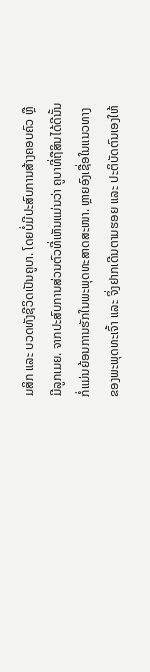ມສິກ ແລະ ບວດທັງຊີວິດເປັນຄູບາ. ໂດຍບໍ່ມີປະສົບການສ້າງຄອບຄົວ ຫຼື ມີລູກເມຍ. ຈາກປະສົບການສ່ວນຕົວທີ່ເຫັນແມ່ນວ່າ ຄູບາທີ່ຖືສິນໄດ້ດີນັ້ນ ກໍ່ແມ່ນຍ້ອນການຮັກໃນພະພຸດທະສາດສະໜາ. ຫຼາຍອົງເຊື່ອໃນແນວທາງຂອງພະພຸດທະເຈົ້າ ແລະ ຈິ່ງຢາກເດີນຕາມຮອຍ ແລະ ປະຕິບັດຕົນເອງໃຫ້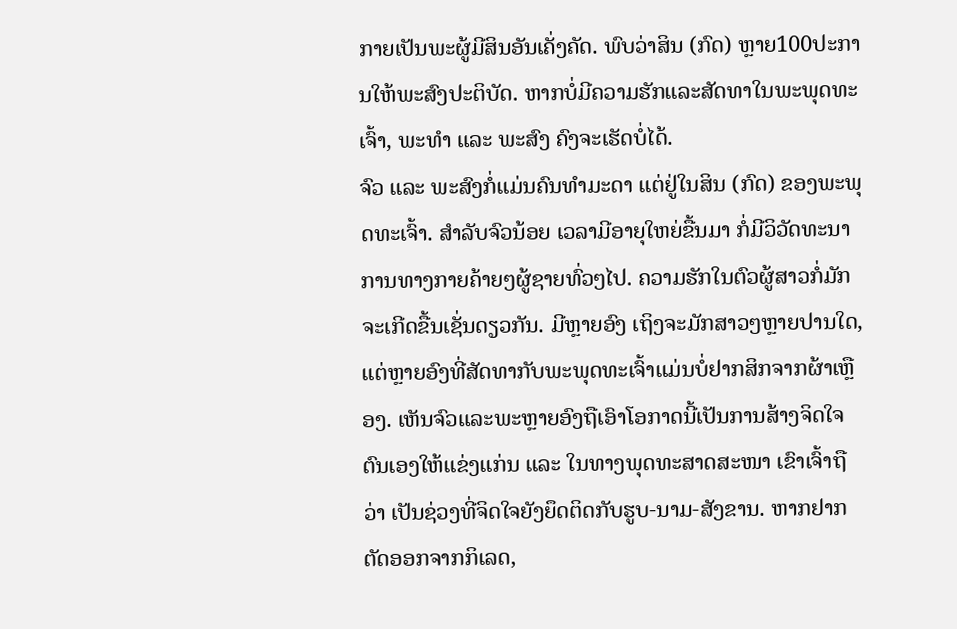ກາຍເປັນພະຜູ້ມີສິນອັນເຄັ່ງຄັດ. ພົບວ່າສິນ (ກົດ) ຫຼາຍ100ປະການໃຫ້ພະສົງປະຕິບັດ. ຫາກບໍ່ມີຄວາມຮັກແລະສັດທາໃນພະພຸດທະເຈົ້າ, ພະທຳ ແລະ ພະສົງ ຄົງຈະເຮັດບໍ່ໄດ້.
ຈົວ ແລະ ພະສົງກໍ່ແມ່ນຄົນທຳມະດາ ແຕ່ຢູ່ໃນສິນ (ກົດ) ຂອງພະພຸດທະເຈົ້າ. ສຳລັບຈົວນ້ອຍ ເວລາມີອາຍຸໃຫຍ່ຂື້ນມາ ກໍ່ມີວິວັດທະນາການທາງກາຍຄ້າຍໆຜູ້ຊາຍທົ່ວໆໄປ. ຄວາມຮັກໃນຕົວຜູ້ສາວກໍ່ມັກຈະເກີດຂື້ນເຊັ່ນດຽວກັນ. ມີຫຼາຍອົງ ເຖິງຈະມັກສາວໆຫຼາຍປານໃດ, ແຕ່ຫຼາຍອົງທີ່ສັດທາກັບພະພຸດທະເຈົ້າແມ່ນບໍ່ຢາກສິກຈາກຜ້າເຫຼືອງ. ເຫັນຈົວແລະພະຫຼາຍອົງຖືເອົາໂອກາດນີ້ເປັນການສ້າງຈິດໃຈຕົນເອງໃຫ້ແຂ່ງແກ່ນ ແລະ ໃນທາງພຸດທະສາດສະໜາ ເຂົາເຈົ້າຖືວ່າ ເປັນຊ່ວງທີ່ຈິດໃຈຍັງຍຶດຕິດກັບຮູບ-ນາມ-ສັງຂານ. ຫາກຢາກຕັດອອກຈາກກິເລດ,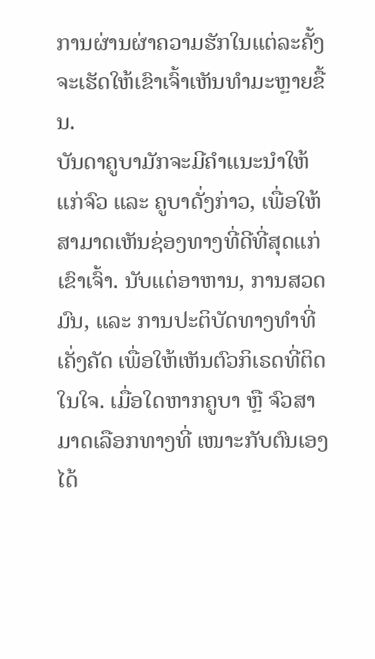ການຜ່ານຜ່າຄວາມຮັກໃນແຕ່ລະຄັ້ງຈະເຮັດໃຫ້ເຂົາເຈົ້າເຫັນທຳມະຫຼາຍຂື້ນ.
ບັນດາຄູບາມັກຈະມີຄຳແນະນຳໃຫ້ແກ່ຈົວ ແລະ ຄູບາດັ່ງກ່າວ, ເພື່ອໃຫ້ສາມາດເຫັນຊ່ອງທາງທີ່ດີທີ່ສຸດແກ່ເຂົາເຈົ້າ. ນັບແຕ່ອາຫານ, ການສວດມົນ, ແລະ ການປະຕິບັດທາງທຳທີ່ເຄັ່ງຄັດ ເພື່ອໃຫ້ເຫັນຕົວກິເຣດທີ່ຕິດໃນໃຈ. ເມື່ອໃດຫາກຄູບາ ຫຼື ຈົວສາມາດເລືອກທາງທີ່ ເໜາະກັບຕົນເອງໄດ້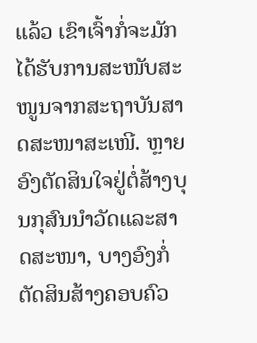ແລ້ວ ເຂົາເຈົ້າກໍ່ຈະມັກໄດ້ຮັບການສະໜັບສະໜູນຈາກສະຖາບັນສາດສະໜາສະເໜີ. ຫຼາຍອົງຕັດສິນໃຈຢູ່ຕໍ່ສ້າງບຸນກຸສົນນຳວັດແລະສາດສະໜາ, ບາງອົງກໍ່ຕັດສິນສ້າງຄອບຄົວ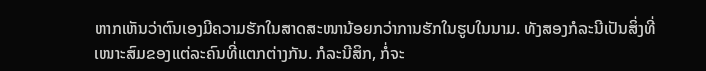ຫາກເຫັນວ່າຕົນເອງມີຄວາມຮັກໃນສາດສະໜານ້ອຍກວ່າການຮັກໃນຮູບໃນນາມ. ທັງສອງກໍລະນີເປັນສິ່ງທີ່ເໜາະສົມຂອງແຕ່ລະຄົນທີ່ແຕກຕ່າງກັນ. ກໍລະນີສິກ, ກໍ່ຈະ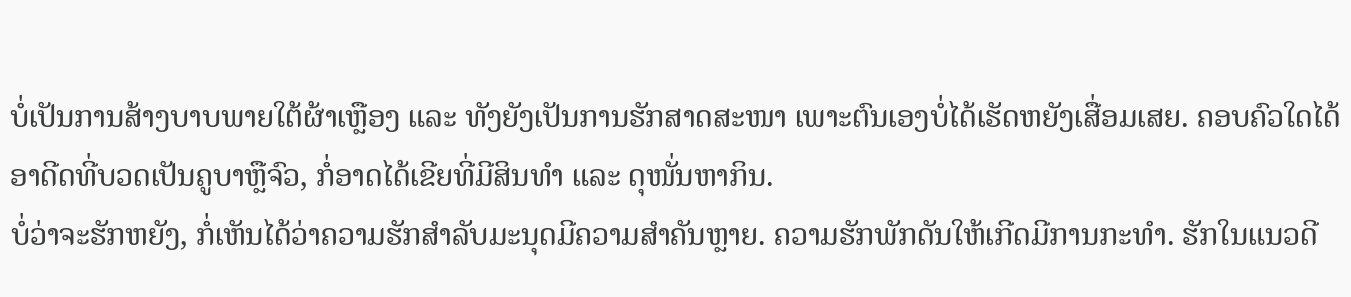ບໍ່ເປັນການສ້າງບາບພາຍໃຕ້ຜ້າເຫຼືອງ ແລະ ທັງຍັງເປັນການຮັກສາດສະໜາ ເພາະຕົນເອງບໍ່ໄດ້ເຮັດຫຍັງເສື່ອມເສຍ. ຄອບຄົວໃດໄດ້ອາດີດທີ່ບວດເປັນຄູບາຫຼືຈົວ, ກໍ່ອາດໄດ້ເຂີຍທີ່ມີສິນທຳ ແລະ ດຸໜັ່ນຫາກິນ.
ບໍ່ວ່າຈະຮັກຫຍັງ, ກໍ່ເຫັນໄດ້ວ່າຄວາມຮັກສຳລັບມະນຸດມີຄວາມສຳຄັນຫຼາຍ. ຄວາມຮັກພັກດັນໃຫ້ເກີດມີການກະທຳ. ຮັກໃນແນວດີ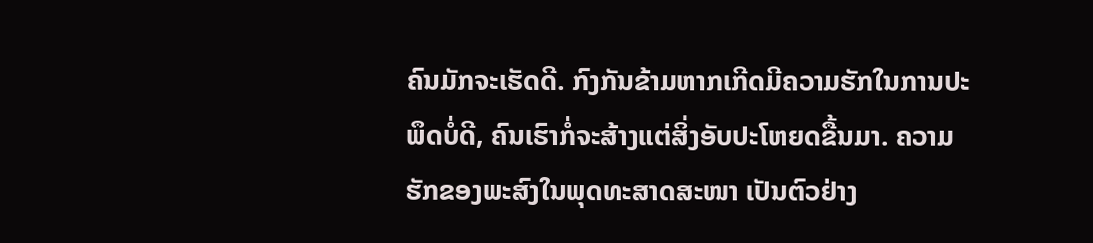ຄົນມັກຈະເຮັດດີ. ກົງກັນຂ້າມຫາກເກີດມີຄວາມຮັກໃນການປະພຶດບໍ່ດີ, ຄົນເຮົາກໍ່ຈະສ້າງແຕ່ສິ່ງອັບປະໂຫຍດຂື້ນມາ. ຄວາມຮັກຂອງພະສົງໃນພຸດທະສາດສະໜາ ເປັນຕົວຢ່າງ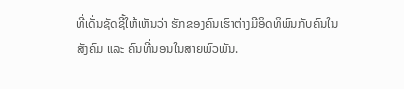ທີ່ເດັ່ນຊັດຊີ້ໃຫ້ເຫັນວ່າ ຮັກຂອງຄົນເຮົາຕ່າງມີອິດທິພົນກັບຄົນໃນສັງຄົມ ແລະ ຄົນທີ່ນອນໃນສາຍພົວພັນ.